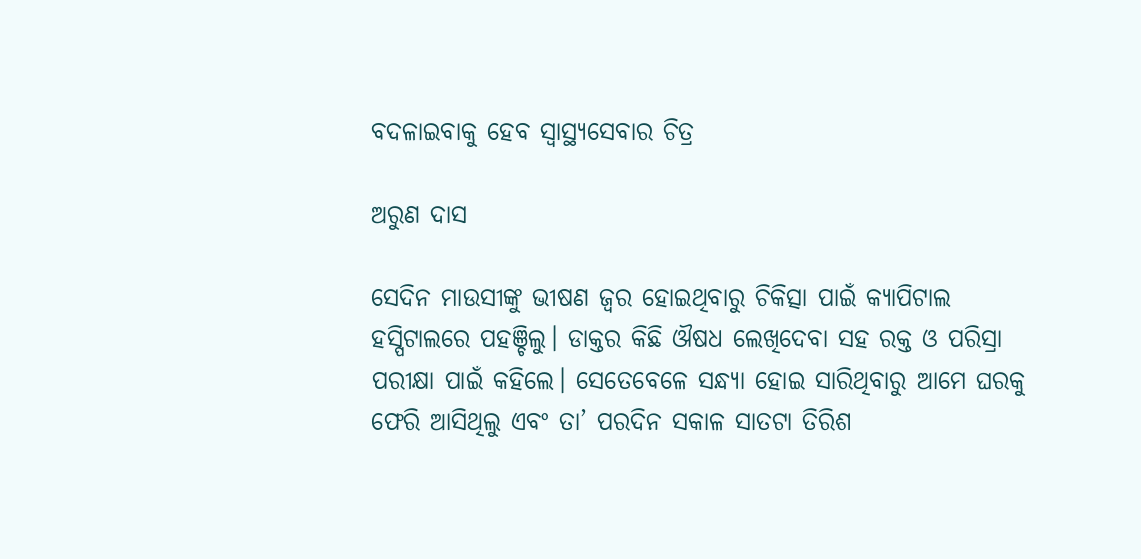ବଦଳାଇବାକୁ ହେବ ସ୍ବାସ୍ଥ୍ୟସେବାର ଚିତ୍ର

ଅରୁଣ ଦାସ

ସେଦିନ ମାଉସୀଙ୍କୁ ଭୀଷଣ ଜ୍ୱର ହୋଇଥିବାରୁ ଚିକିତ୍ସା ପାଇଁ କ୍ୟାପିଟାଲ ହସ୍ପିଟାଲରେ ପହଞ୍ଚିଲୁ। ଡାକ୍ତର କିଛି ଔଷଧ ଲେଖିଦେବା ସହ ରକ୍ତ ଓ ପରିସ୍ରା ପରୀକ୍ଷା ପାଇଁ କହିଲେ। ସେତେବେଳେ ସନ୍ଧ୍ୟା ହୋଇ ସାରିଥିବାରୁ ଆମେ ଘରକୁ ଫେରି ଆସିଥିଲୁ ଏବଂ ତା’ ପରଦିନ ସକାଳ ସାତଟା ତିରିଶ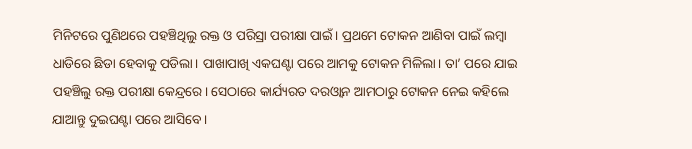ମିନିଟରେ ପୁଣିଥରେ ପହଞ୍ଚିଥିଲୁ ରକ୍ତ ଓ ପରିସ୍ରା ପରୀକ୍ଷା ପାଇଁ। ପ୍ରଥମେ ଟୋକନ ଆଣିବା ପାଇଁ ଲମ୍ବା ଧାଡିରେ ଛିଡା ହେବାକୁ ପଡିଲା। ପାଖାପାଖି ଏକଘଣ୍ଟା ପରେ ଆମକୁ ଟୋକନ ମିଳିଲା। ତା’ ପରେ ଯାଇ ପହଞ୍ଚିଲୁ ରକ୍ତ ପରୀକ୍ଷା କେନ୍ଦ୍ରରେ। ସେଠାରେ କାର୍ଯ୍ୟରତ ଦରଓ୍ବାନ ଆମଠାରୁ ଟୋକନ ନେଇ କହିଲେ ଯାଆନ୍ତୁ ଦୁଇଘଣ୍ଟା ପରେ ଆସିବେ।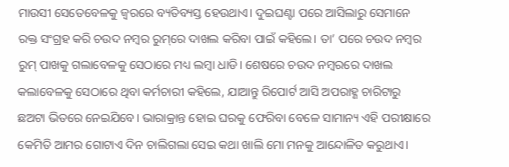ମାଉସୀ ସେତେବେଳକୁ ଜ୍ୱରରେ ବ୍ୟତିବ୍ୟସ୍ତ ହେଉଥାଏ। ଦୁଇଘଣ୍ଟା ପରେ ଆସିଲାରୁ ସେମାନେ ରକ୍ତ ସଂଗ୍ରହ କରି ଚଉଦ ନମ୍ବର ରୁମ୍‌ରେ ଦାଖଲ କରିବା ପାଇଁ କହିଲେ। ତା’ ପରେ ଚଉଦ ନମ୍ବର ରୁମ୍‌ ପାଖକୁ ଗଲାବେଳକୁ ସେଠାରେ ମଧ୍ୟ ଲମ୍ବା ଧାଡି। ଶେଷରେ ଚଉଦ ନମ୍ବରରେ ଦାଖଲ କଲାବେଳକୁ ସେଠାରେ ଥିବା କର୍ମଚାରୀ କହିଲେ, ଯାଆନ୍ତୁ ରିପୋର୍ଟ ଆସି ଅପରାହ୍ଣ ଚାରିଟାରୁ ଛଅଟା ଭିତରେ ନେଇଯିବେ। ଭାରାକ୍ରାନ୍ତ ହୋଇ ଘରକୁ ଫେରିବା ବେଳେ ସାମାନ୍ୟ ଏହି ପରୀକ୍ଷାରେ କେମିତି ଆମର ଗୋଟାଏ ଦିନ ଚାଲିଗଲା ସେଇ କଥା ଖାଲି ମୋ ମନକୁ ଆନ୍ଦୋଳିତ କରୁଥାଏ।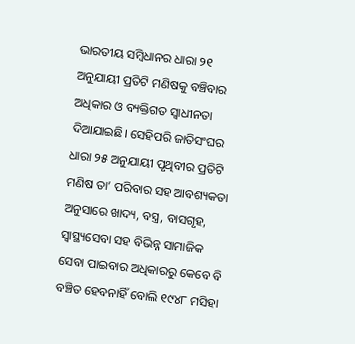ଭାରତୀୟ ସମ୍ବିଧାନର ଧାରା ୨୧ ଅନୁଯାୟୀ ପ୍ରତିଟି ମଣିଷକୁ ବଞ୍ଚିବାର ଅଧିକାର ଓ ବ୍ୟକ୍ତିଗତ ସ୍ବାଧୀନତା ଦିଆଯାଇଛି। ସେହିପରି ଜାତିସଂଘର ଧାରା ୨୫ ଅନୁଯାୟୀ ପୃଥିବୀର ପ୍ରତିଟି ମଣିଷ ତା’ ପରିବାର ସହ ଆବଶ୍ୟକତା ଅନୁସାରେ ଖାଦ୍ୟ, ବସ୍ତ୍ର, ବାସଗୃହ, ସ୍ବାସ୍ଥ୍ୟସେବା ସହ ବିଭିନ୍ନ ସାମାଜିକ ସେବା ପାଇବାର ଅଧିକାରରୁ କେବେ ବି ବଞ୍ଚିତ ହେବନାହିଁ ବୋଲି ୧୯୪୮ ମସିହା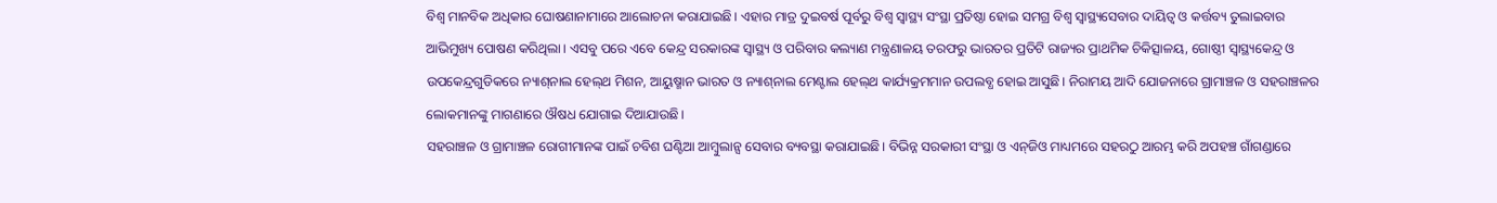ବିଶ୍ୱ ମାନବିକ ଅଧିକାର ଘୋଷଣାନାମାରେ ଆଲୋଚନା କରାଯାଇଛି। ଏହାର ମାତ୍ର ଦୁଇବର୍ଷ ପୂର୍ବରୁ ବିଶ୍ୱ ସ୍ବାସ୍ଥ୍ୟ ସଂସ୍ଥା ପ୍ରତିଷ୍ଠା ହୋଇ ସମଗ୍ର ବିଶ୍ୱ ସ୍ବାସ୍ଥ୍ୟସେବାର ଦାୟିତ୍ୱ ଓ କର୍ତ୍ତବ୍ୟ ତୁଲାଇବାର ଆଭିମୁଖ୍ୟ ପୋଷଣ କରିଥିଲା। ଏସବୁ ପରେ ଏବେ କେନ୍ଦ୍ର ସରକାରଙ୍କ ସ୍ବାସ୍ଥ୍ୟ ଓ ପରିବାର କଲ୍ୟାଣ ମନ୍ତ୍ରଣାଳୟ ତରଫରୁ ଭାରତର ପ୍ରତିଟି ରାଜ୍ୟର ପ୍ରାଥମିକ ଚିକିତ୍ସାଳୟ, ଗୋଷ୍ଠୀ ସ୍ବାସ୍ଥ୍ୟକେନ୍ଦ୍ର ଓ ଉପକେନ୍ଦ୍ରଗୁଡିକରେ ନ୍ୟାଶ୍‌ନାଲ ହେଲ୍‌ଥ ମିଶନ, ଆୟୁଷ୍ମାନ ଭାରତ ଓ ନ୍ୟାଶ୍‌ନାଲ ମେଣ୍ଟାଲ ହେଲ୍‌ଥ କାର୍ଯ୍ୟକ୍ରମମାନ ଉପଲବ୍ଧ ହୋଇ ଆସୁଛି। ନିରାମୟ ଆଦି ଯୋଜନାରେ ଗ୍ରାମାଞ୍ଚଳ ଓ ସହରାଞ୍ଚଳର ଲୋକମାନଙ୍କୁ ମାଗଣାରେ ଔଷଧ ଯୋଗାଇ ଦିଆଯାଉଛି।
ସହରାଞ୍ଚଳ ଓ ଗ୍ରାମାଞ୍ଚଳ ରୋଗୀମାନଙ୍କ ପାଇଁ ଚବିଶ ଘଣ୍ଟିଆ ଆମ୍ବୁଲାନ୍ସ ସେବାର ବ୍ୟବସ୍ଥା କରାଯାଇଛି। ବିଭିନ୍ନ ସରକାରୀ ସଂସ୍ଥା ଓ ଏନ୍‌ଜିଓ ମାଧ୍ୟମରେ ସହରଠୁ ଆରମ୍ଭ କରି ଅପହଞ୍ଚ ଗାଁଗଣ୍ଡାରେ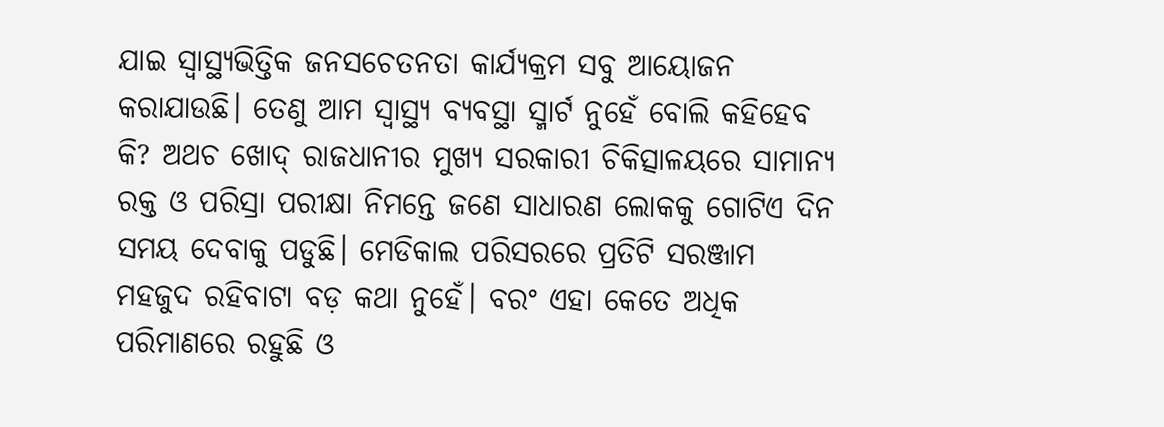ଯାଇ ସ୍ବାସ୍ଥ୍ୟଭିତ୍ତିକ ଜନସଚେତନତା କାର୍ଯ୍ୟକ୍ରମ ସବୁ ଆୟୋଜନ କରାଯାଉଛି। ତେଣୁ ଆମ ସ୍ବାସ୍ଥ୍ୟ ବ୍ୟବସ୍ଥା ସ୍ମାର୍ଟ ନୁହେଁ ବୋଲି କହିହେବ କି? ଅଥଚ ଖୋଦ୍‌ ରାଜଧାନୀର ମୁଖ୍ୟ ସରକାରୀ ଚିକିତ୍ସାଳୟରେ ସାମାନ୍ୟ ରକ୍ତ ଓ ପରିସ୍ରା ପରୀକ୍ଷା ନିମନ୍ତେ ଜଣେ ସାଧାରଣ ଲୋକକୁ ଗୋଟିଏ ଦିନ ସମୟ ଦେବାକୁ ପଡୁଛି। ମେଡିକାଲ ପରିସରରେ ପ୍ରତିଟି ସରଞ୍ଜାମ ମହଜୁଦ ରହିବାଟା ବଡ଼ କଥା ନୁହେଁ। ବରଂ ଏହା କେତେ ଅଧିକ ପରିମାଣରେ ରହୁଛି ଓ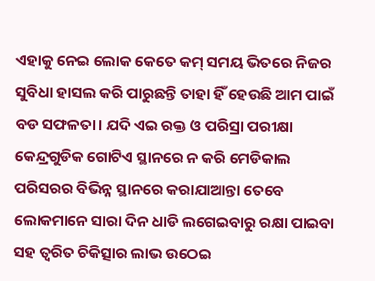ଏହାକୁ ନେଇ ଲୋକ କେତେ କମ୍‌ ସମୟ ଭିତରେ ନିଜର ସୁବିଧା ହାସଲ କରି ପାରୁଛନ୍ତି ତାହା ହିଁ ହେଉଛି ଆମ ପାଇଁ ବଡ ସଫଳତା। ଯଦି ଏଇ ରକ୍ତ ଓ ପରିସ୍ରା ପରୀକ୍ଷା କେନ୍ଦ୍ରଗୁଡିକ ଗୋଟିଏ ସ୍ଥାନରେ ନ କରି ମେଡିକାଲ ପରିସରର ବିଭିନ୍ନ ସ୍ଥାନରେ କରାଯାଆନ୍ତା ତେବେ ଲୋକମାନେ ସାରା ଦିନ ଧାଡି ଲଗେଇବାରୁ ରକ୍ଷା ପାଇବା ସହ ତ୍ୱରିତ ଚିକିତ୍ସାର ଲାଭ ଉଠେଇ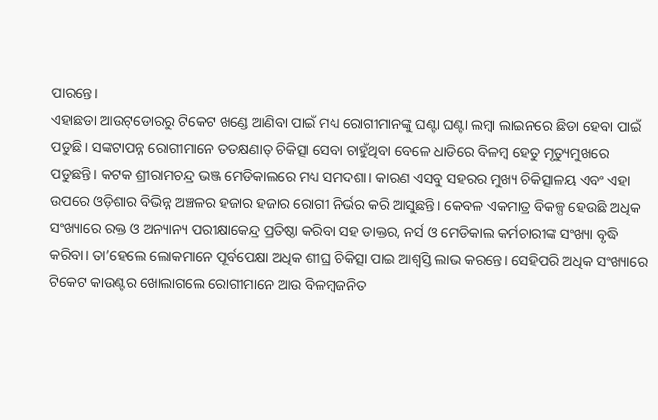ପାରନ୍ତେ।
ଏହାଛଡା ଆଉଟ୍‌ଡୋରରୁ ଟିକେଟ ଖଣ୍ଡେ ଆଣିବା ପାଇଁ ମଧ୍ୟ ରୋଗୀମାନଙ୍କୁ ଘଣ୍ଟା ଘଣ୍ଟା ଲମ୍ବା ଲାଇନରେ ଛିଡା ହେବା ପାଇଁ ପଡୁଛି। ସଙ୍କଟାପନ୍ନ ରୋଗୀମାନେ ତତକ୍ଷଣାତ୍‌ ଚିକିତ୍ସା ସେବା ଚାହୁଁଥିବା ବେଳେ ଧାଡିରେ ବିଳମ୍ବ ହେତୁ ମୃତ୍ୟୁମୁଖରେ ପଡୁଛନ୍ତି। କଟକ ଶ୍ରୀରାମଚନ୍ଦ୍ର ଭଞ୍ଜ ମେଡିକାଲରେ ମଧ୍ୟ ସମଦଶା। କାରଣ ଏସବୁ ସହରର ମୁଖ୍ୟ ଚିକିତ୍ସାଳୟ ଏବଂ ଏହା ଉପରେ ଓଡ଼ିଶାର ବିଭିନ୍ନ ଅଞ୍ଚଳର ହଜାର ହଜାର ରୋଗୀ ନିର୍ଭର କରି ଆସୁଛନ୍ତି। କେବଳ ଏକମାତ୍ର ବିକଳ୍ପ ହେଉଛି ଅଧିକ ସଂଖ୍ୟାରେ ରକ୍ତ ଓ ଅନ୍ୟାନ୍ୟ ପରୀକ୍ଷାକେନ୍ଦ୍ର ପ୍ରତିଷ୍ଠା କରିବା ସହ ଡାକ୍ତର, ନର୍ସ ଓ ମେଡିକାଲ କର୍ମଚାରୀଙ୍କ ସଂଖ୍ୟା ବୃଦ୍ଧି କରିବା। ତା’ହେଲେ ଲୋକମାନେ ପୂର୍ବପେକ୍ଷା ଅଧିକ ଶୀଘ୍ର ଚିକିତ୍ସା ପାଇ ଆଶ୍ୱସ୍ତି ଲାଭ କରନ୍ତେ। ସେହିପରି ଅଧିକ ସଂଖ୍ୟାରେ ଟିକେଟ କାଉଣ୍ଟର ଖୋଲାଗଲେ ରୋଗୀମାନେ ଆଉ ବିଳମ୍ବଜନିତ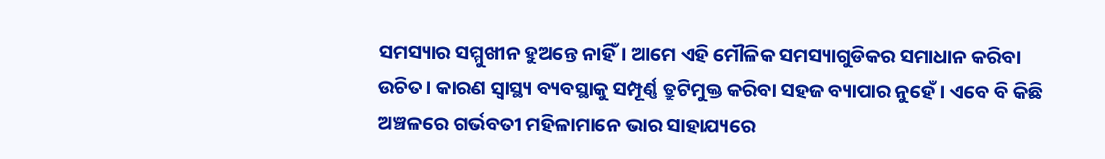ସମସ୍ୟାର ସମ୍ମୁଖୀନ ହୁଅନ୍ତେ ନାହିଁ। ଆମେ ଏହି ମୌଳିକ ସମସ୍ୟାଗୁଡିକର ସମାଧାନ କରିବା ଉଚିତ। କାରଣ ସ୍ବାସ୍ଥ୍ୟ ବ୍ୟବସ୍ଥାକୁ ସମ୍ପୂର୍ଣ୍ଣ ତ୍ରୁଟିମୁକ୍ତ କରିବା ସହଜ ବ୍ୟାପାର ନୁହେଁ। ଏବେ ବି କିଛି ଅଞ୍ଚଳରେ ଗର୍ଭବତୀ ମହିଳାମାନେ ଭାର ସାହାଯ୍ୟରେ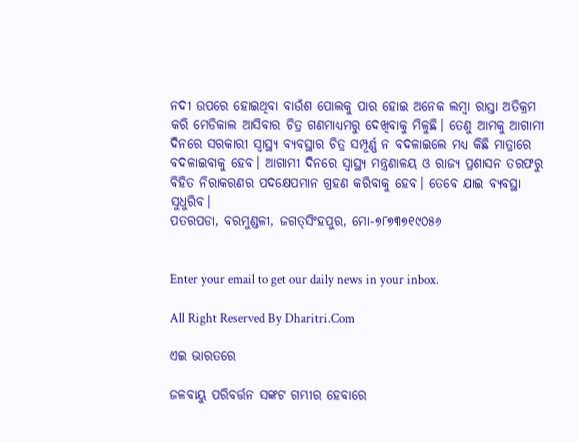ନଦୀ ଉପରେ ହୋଇଥିବା ବାଉଁଶ ପୋଲକୁ ପାର ହୋଇ ଅନେକ ଲମ୍ବା ରାସ୍ତା ଅତିକ୍ରମ କରି ମେଡିକାଲ ଆସିବାର ଚିତ୍ର ଗଣମାଧ୍ୟମରୁ ଦେଖିବାକୁ ମିଳୁଛି। ତେଣୁ ଆମକୁ ଆଗାମୀ ଦିନରେ ସରକାରୀ ସ୍ବାସ୍ଥ୍ୟ ବ୍ୟବସ୍ଥାର ଚିତ୍ର ସମ୍ପୂର୍ଣ୍ଣ ନ ବଦଳାଇଲେ ମଧ୍ୟ କିଛି ମାତ୍ରାରେ ବଦଳାଇବାକୁ ହେବ। ଆଗାମୀ ଦିନରେ ସ୍ବାସ୍ଥ୍ୟ ମନ୍ତ୍ରଣାଳୟ ଓ ରାଜ୍ୟ ପ୍ରଶାସନ ତରଫରୁ ବିହିତ ନିରାକରଣର ପଦକ୍ଷେପମାନ ଗ୍ରହଣ କରିବାକୁ ହେବ। ତେବେ ଯାଇ ବ୍ୟବସ୍ଥା ସୁଧୁରିବ।
ପତରପଡା, ବରମୁଣ୍ଡଳୀ, ଜଗତ୍‌ସିଂହପୁର, ମୋ-୭୮୭୩୭୧୯୦୫୬


Enter your email to get our daily news in your inbox.

All Right Reserved By Dharitri.Com

ଏଇ ଭାରତରେ

ଜଳବାୟୁ ପରିବର୍ତ୍ତନ ସଙ୍କଟ ଗମ୍ଭୀର ହେବାରେ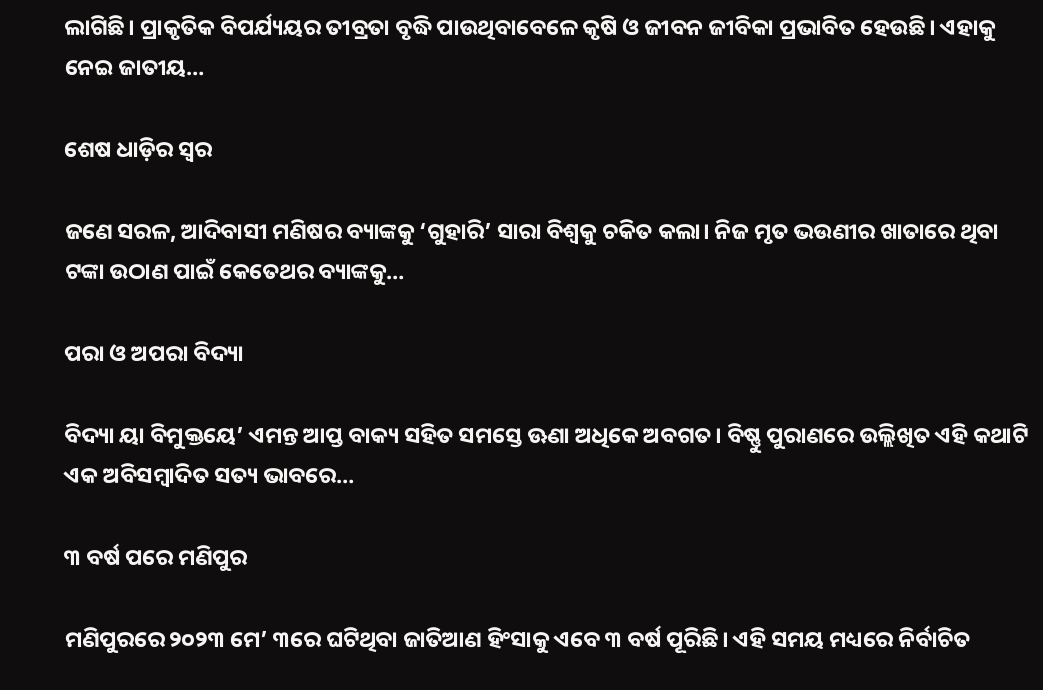ଲାଗିଛି। ପ୍ରାକୃତିକ ବିପର୍ଯ୍ୟୟର ତୀବ୍ରତା ବୃଦ୍ଧି ପାଉଥିବାବେଳେ କୃଷି ଓ ଜୀବନ ଜୀବିକା ପ୍ରଭାବିତ ହେଉଛି। ଏହାକୁ ନେଇ ଜାତୀୟ…

ଶେଷ ଧାଡ଼ିର ସ୍ବର

ଜଣେ ସରଳ, ଆଦିବାସୀ ମଣିଷର ବ୍ୟାଙ୍କକୁ ‘ଗୁହାରି’ ସାରା ବିଶ୍ୱକୁ ଚକିତ କଲା। ନିଜ ମୃତ ଭଉଣୀର ଖାତାରେ ଥିବା ଟଙ୍କା ଉଠାଣ ପାଇଁ କେତେଥର ବ୍ୟାଙ୍କକୁ…

ପରା ଓ ଅପରା ବିଦ୍ୟା

ବିଦ୍ୟା ୟା ବିମୁକ୍ତୟେ’ ଏମନ୍ତ ଆପ୍ତ ବାକ୍ୟ ସହିତ ସମସ୍ତେ ଊଣା ଅଧିକେ ଅବଗତ। ବିଷ୍ଣୁ ପୁରାଣରେ ଉଲ୍ଲିଖିତ ଏହି କଥାଟି ଏକ ଅବିସମ୍ବାଦିତ ସତ୍ୟ ଭାବରେ…

୩ ବର୍ଷ ପରେ ମଣିପୁର

ମଣିପୁରରେ ୨୦୨୩ ମେ’ ୩ରେ ଘଟିଥିବା ଜାତିଆଣ ହିଂସାକୁ ଏବେ ୩ ବର୍ଷ ପୂରିଛି। ଏହି ସମୟ ମଧ୍ୟରେ ନିର୍ବାଚିତ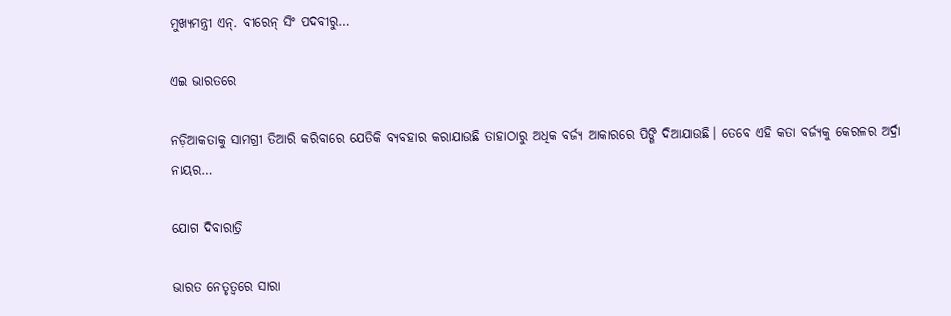ମୁଖ୍ୟମନ୍ତ୍ରୀ ଏନ୍‌. ବୀରେନ୍‌ ସିଂ ପଦବୀରୁ…

ଏଇ ଭାରତରେ

ନଡ଼ିଆକତାକୁ ସାମଗ୍ରୀ ତିଆରି କରିବାରେ ଯେତିକି ବ୍ୟବହାର କରାଯାଉଛି ତାହାଠାରୁ ଅଧିକ ବର୍ଜ୍ୟ ଆକାରରେ ପିଙ୍ଗି ଦିଆଯାଉଛି। ତେବେ ଏହି କତା ବର୍ଜ୍ୟକୁ କେରଳର ଅର୍ଦ୍ରା ନାୟର…

ଯୋଗ ଦିବାରାତ୍ରି

ଭାରତ ନେତୃତ୍ୱରେ ସାରା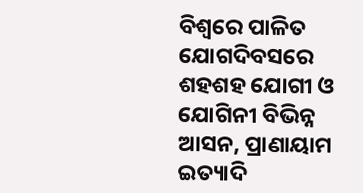ବିଶ୍ୱରେ ପାଳିତ ଯୋଗଦିବସରେ ଶହଶହ ଯୋଗୀ ଓ ଯୋଗିନୀ ବିଭିନ୍ନ ଆସନ, ପ୍ରାଣାୟାମ ଇତ୍ୟାଦି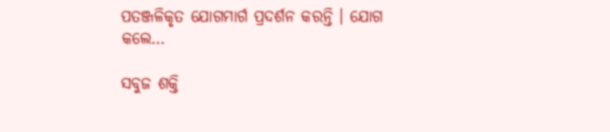ପତଞ୍ଜଳିକୃତ ଯୋଗମାର୍ଗ ପ୍ରଦର୍ଶନ କରନ୍ତି । ଯୋଗ କଲେ…

ସବୁଜ ଶକ୍ତି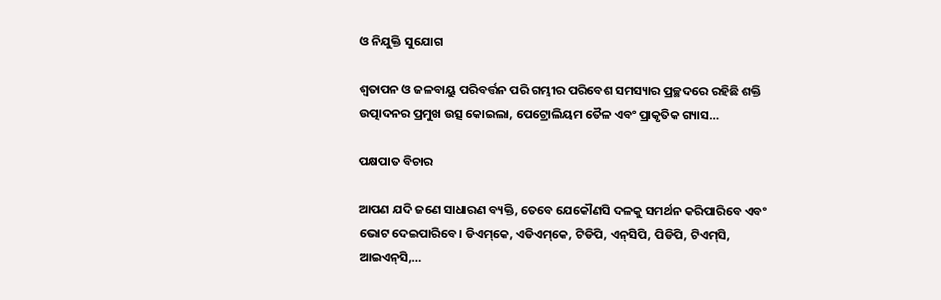ଓ ନିଯୁକ୍ତି ସୁଯୋଗ

ଶ୍ୱତାପନ ଓ ଜଳବାୟୁ ପରିବର୍ତ୍ତନ ପରି ଗମ୍ଭୀର ପରିବେଶ ସମସ୍ୟାର ପ୍ରଚ୍ଛଦରେ ରହିଛି ଶକ୍ତି ଉତ୍ପାଦନର ପ୍ରମୁଖ ଉତ୍ସ କୋଇଲା, ପେଟ୍ରୋଲିୟମ ତୈଳ ଏବଂ ପ୍ରାକୃତିକ ଗ୍ୟାସ…

ପକ୍ଷପାତ ବିଚାର

ଆପଣ ଯଦି ଜଣେ ସାଧାରଣ ବ୍ୟକ୍ତି, ତେବେ ଯେକୌଣସି ଦଳକୁ ସମର୍ଥନ କରିପାରିବେ ଏବଂ ଭୋଟ ଦେଇପାରିବେ। ଡିଏମ୍‌କେ, ଏଡିଏମ୍‌କେ, ଟିଡିପି, ଏନ୍‌ସିପି, ପିଡିପି, ଟିଏମ୍‌ସି, ଆଇଏନ୍‌ସି,…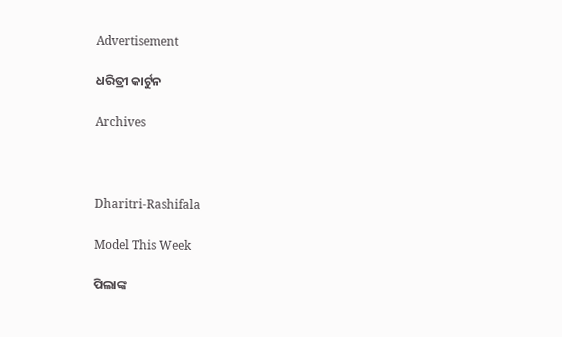Advertisement

ଧରିତ୍ରୀ କାର୍ଟୁନ

Archives



Dharitri-Rashifala

Model This Week

ପିଲାଙ୍କ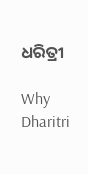ଧରିତ୍ରୀ

Why Dharitri